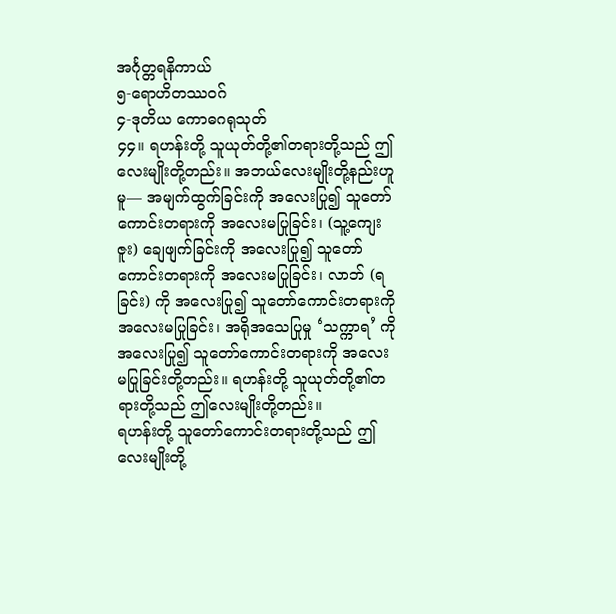အင်္ဂုတ္တရနိကာယ်
၅-ရောဟိတဿဝဂ်
၄-ဒုတိယ ကောဓဂရုသုတ်
၄၄။ ရဟန်းတို့ သူယုတ်တို့၏တရားတို့သည် ဤလေးမျိုးတို့တည်း။ အဘယ်လေးမျိုးတို့နည်းဟူမူ— အမျက်ထွက်ခြင်းကို အလေးပြု၍ သူတော်ကောင်းတရားကို အလေးမပြုခြင်း၊ (သူ့ကျေးဇူး) ချေဖျက်ခြင်းကို အလေးပြု၍ သူတော်ကောင်းတရားကို အလေးမပြုခြင်း၊ လာဘ် (ရခြင်း) ကို အလေးပြု၍ သူတော်ကောင်းတရားကို အလေးမပြုခြင်း၊ အရိုအသေပြုမှု ‘သက္ကာရ’ ကို အလေးပြု၍ သူတော်ကောင်းတရားကို အလေးမပြုခြင်းတို့တည်း။ ရဟန်းတို့ သူယုတ်တို့၏တရားတို့သည် ဤလေးမျိုးတို့တည်း။
ရဟန်းတို့ သူတော်ကောင်းတရားတို့သည် ဤလေးမျိုးတို့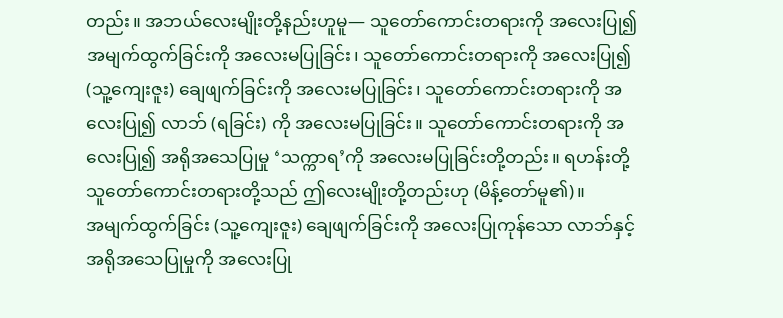တည်း။ အဘယ်လေးမျိုးတို့နည်းဟူမူ— သူတော်ကောင်းတရားကို အလေးပြု၍ အမျက်ထွက်ခြင်းကို အလေးမပြုခြင်း၊ သူတော်ကောင်းတရားကို အလေးပြု၍ (သူ့ကျေးဇူး) ချေဖျက်ခြင်းကို အလေးမပြုခြင်း၊ သူတော်ကောင်းတရားကို အလေးပြု၍ လာဘ် (ရခြင်း) ကို အလေးမပြုခြင်း။ သူတော်ကောင်းတရားကို အလေးပြု၍ အရိုအသေပြုမှု ‘သက္ကာရ’ကို အလေးမပြုခြင်းတို့တည်း။ ရဟန်းတို့ သူတော်ကောင်းတရားတို့သည် ဤလေးမျိုးတို့တည်းဟု (မိန့်တော်မူ၏)။
အမျက်ထွက်ခြင်း (သူ့ကျေးဇူး) ချေဖျက်ခြင်းကို အလေးပြုကုန်သော လာဘ်နှင့် အရိုအသေပြုမှုကို အလေးပြု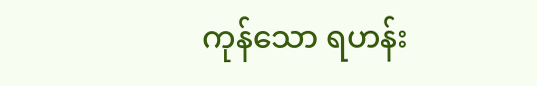ကုန်သော ရဟန်း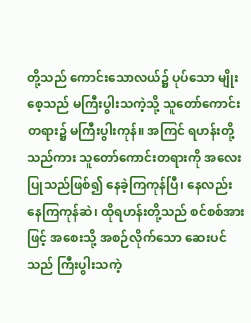တို့သည် ကောင်းသောလယ်၌ ပုပ်သော မျိုးစေ့သည် မကြီးပွါးသကဲ့သို့ သူတော်ကောင်းတရား၌ မကြီးပွါးကုန်။ အကြင် ရဟန်းတို့သည်ကား သူတော်ကောင်းတရားကို အလေးပြုသည်ဖြစ်၍ နေခဲ့ကြကုန်ပြီ၊ နေလည်း နေကြကုန်ဆဲ၊ ထိုရဟန်းတို့သည် စင်စစ်အားဖြင့် အစေးသို့ အစဉ်လိုက်သော ဆေးပင်သည် ကြီးပွါးသကဲ့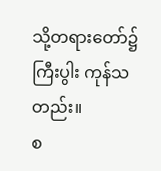သို့တရားတော်၌ ကြီးပွါး ကုန်သတည်း။
စ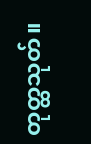တုတ္ထသုတ်။